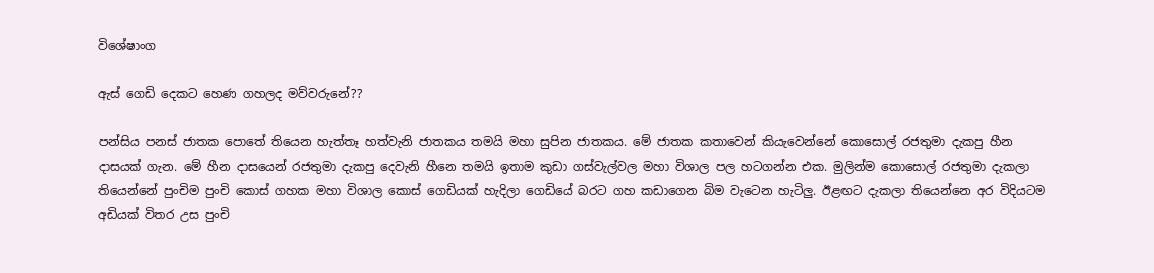විශේෂාංග

ඇස් ගෙඩි දෙකට හෙණ ගහලද මව්වරුනේ??

පන්සිය පනස් ජාතක පොතේ තියෙන හැත්තෑ හත්වැනි ජාතකය තමයි මහා සුපින ජාතකය. මේ ජාතක කතාවෙන් කියැවෙන්නේ කොසොල් රජතුමා දැකපු හීන දාසයක් ගැන. මේ හීන දාසයෙන් රජතුමා දැකපු දෙවැනි හීනෙ තමයි ඉතාම කුඩා ගස්වැල්වල මහා විශාල පල හටගන්න එක. මුලින්ම කොසොල් රජතුමා දැකලා තියෙන්නේ පුංචිම පුංචි කොස් ගහක මහා විශාල කොස් ගෙඩියක් හැදිලා ගෙඩියේ බරට ගහ කඩාගෙන බිම වැටෙන හැටිලු. ඊළඟට දැකලා තියෙන්නෙ අර විදියටම අඩියක් විතර උස පුංචි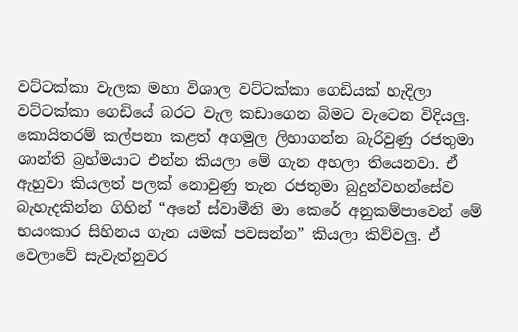වට්ටක්කා වැලක මහා විශාල වට්ටක්කා ගෙඩියක් හැදිලා වට්ටක්කා ගෙඩියේ බරට වැල කඩාගෙන බිමට වැටෙන විදියලු. කොයිතරම් කල්පනා කළත් අගමුල ලිහාගන්න බැරිවුණු රජතුමා ශාන්ති බ්‍රහ්මයාට එන්න කියලා මේ ගැන අහලා තියෙනවා. ඒ ඇහුවා කියලත් පලක් නොවුණු තැන රජතුමා බුදුන්වහන්සේව බැහැදකින්න ගිහින් “අනේ ස්වාමීනි මා කෙරේ අනුකම්පාවෙන් මේ භයංකාර සිහිනය ගැන යමක් පවසන්න” කියලා කිව්වලු. ඒ වෙලාවේ සැවැත්නුවර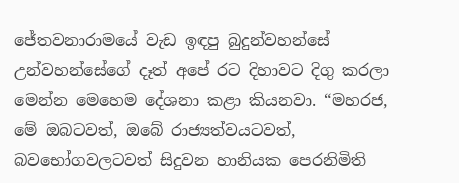ජේතවනාරාමයේ වැඩ ඉඳපු බුදුන්වහන්සේ උන්වහන්සේගේ දෑත් අපේ රට දිහාවට දිගු කරලා මෙන්න මෙහෙම දේශනා කළා කියනවා. “මහරජ, මේ ඔබටවත්, ඔබේ රාජ්‍යත්වයටවත්, බවභෝගවලටවත් සිදුවන හානියක පෙරනිමිති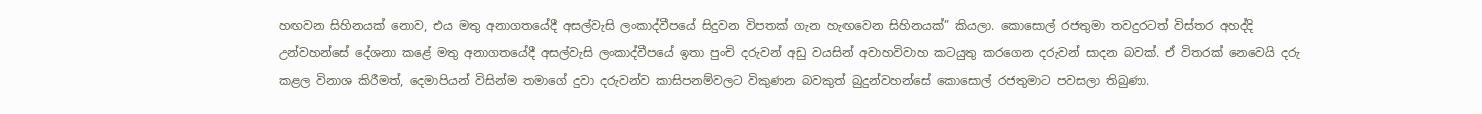හඟවන සිහිනයක් නොව, එය මතු අනාගතයේදී අසල්වැසි ලංකාද්වීපයේ සිදුවන විපතක් ගැන හැඟවෙන සිහිනයක්” කියලා. කොසොල් රජතුමා තවදුරටත් විස්තර අහද්දි උන්වහන්සේ දේශනා කළේ මතු අනාගතයේදී අසල්වැසි ලංකාද්වීපයේ ඉතා පුංචි දරුවන් අඩු වයසින් අවාහවිවාහ කටයුතු කරගෙන දරුවන් සාදන බවක්. ඒ විතරක් නෙවෙයි දරු කළල විනාශ කිරීමත්, දෙමාපියන් විසින්ම තමාගේ දුවා දරුවන්ව කාසිපනම්වලට විකුණන බවකුත් බුදුන්වහන්සේ කොසොල් රජතුමාට පවසලා තිබුණා.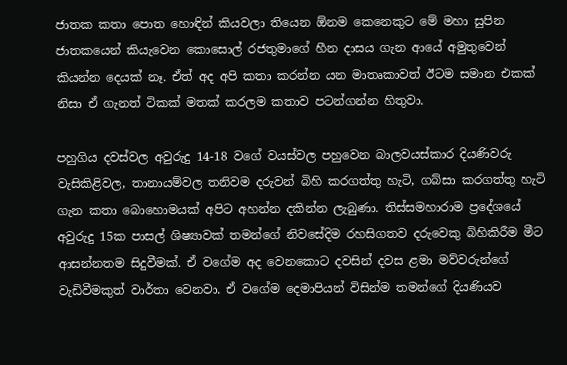ජාතක කතා පොත හොඳින් කියවලා තියෙන ඕනම කෙනෙකුට මේ මහා සුපින ජාතකයෙන් කියැවෙන කොසොල් රජතුමාගේ හීන දාසය ගැන ආයේ අමුතුවෙන් කියන්න දෙයක් නෑ. ඒත් අද අපි කතා කරන්න යන මාතෘකාවත් ඊටම සමාන එකක් නිසා ඒ ගැනත් ටිකක් මතක් කරලම කතාව පටන්ගන්න හිතුවා.

පහුගිය දවස්වල අවුරුදු 14-18 වගේ වයස්වල පහුවෙන බාලවයස්කාර දියණිවරු වැසිකිළිවල, තානායම්වල තනිවම දරුවන් බිහි කරගත්තු හැටි, ගබ්සා කරගත්තු හැටි ගැන කතා බොහොමයක් අපිට අහන්න දකින්න ලැබුණා. තිස්සමහාරාම ප්‍රදේශයේ අවුරුදු 15ක පාසල් ශිෂ්‍යාවක් තමන්ගේ නිවසේදිම රහසිගතව දරුවෙකු බිහිකිරීම මීට ආසන්නතම සිදුවීමක්. ඒ වගේම අද වෙනකොට දවසින් දවස ළමා මව්වරුන්ගේ වැඩිවීමකුත් වාර්තා වෙනවා. ඒ වගේම දෙමාපියන් විසින්ම තමන්ගේ දියණියව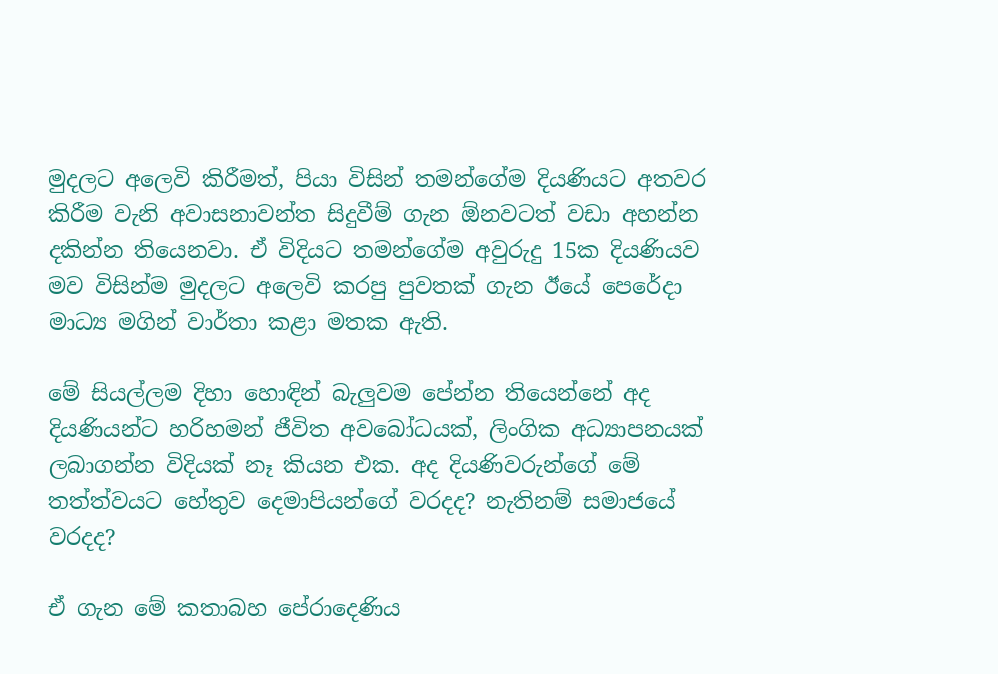මුදලට අලෙවි කිරීමත්, පියා විසින් තමන්ගේම දියණියට අතවර කිරීම වැනි අවාසනාවන්ත සිදුවීම් ගැන ඕනවටත් වඩා අහන්න දකින්න තියෙනවා. ඒ විදියට තමන්ගේම අවුරුදු 15ක දියණියව මව විසින්ම මුදලට අලෙවි කරපු පුවතක් ගැන ඊයේ පෙරේදා මාධ්‍ය මගින් වාර්තා කළා මතක ඇති.

මේ සියල්ලම දිහා හොඳින් බැලුවම පේන්න තියෙන්නේ අද දියණියන්ට හරිහමන් ජීවිත අවබෝධයක්, ලිංගික අධ්‍යාපනයක් ලබාගන්න විදියක් නෑ කියන එක. අද දියණිවරුන්ගේ මේ තත්ත්වයට හේතුව දෙමාපියන්ගේ වරදද? නැතිනම් සමාජයේ වරදද?

ඒ ගැන මේ කතාබහ පේරාදෙණිය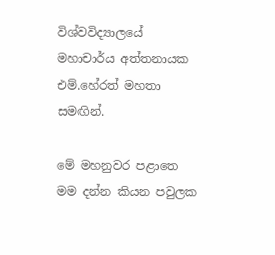විශ්වවිද්‍යාලයේ මහාචාර්ය අත්තනායක එම්.හේරත් මහතා සමඟින්.

මේ මහනුවර පළාතෙ මම දන්න කියන පවුලක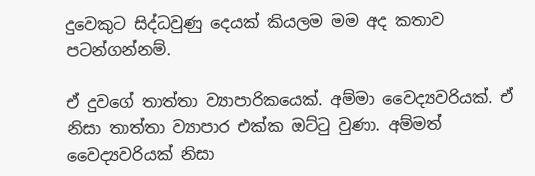දුවෙකුට සිද්ධවුණු දෙයක් කියලම මම අද කතාව පටන්ගන්නම්.

ඒ දුවගේ තාත්තා ව්‍යාපාරිකයෙක්. අම්මා වෛද්‍යවරියක්. ඒ නිසා තාත්තා ව්‍යාපාර එක්ක ඔට්ටු වුණා. අම්මත් වෛද්‍යවරියක් නිසා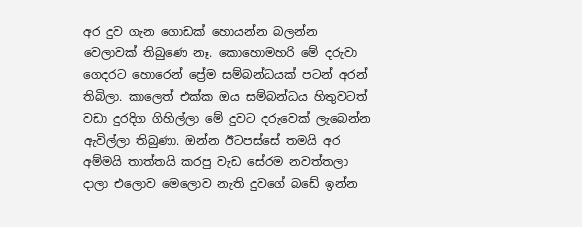අර දුව ගැන ගොඩක් හොයන්න බලන්න වෙලාවක් තිබුණෙ නෑ. කොහොමහරි මේ දරුවා ගෙදරට හොරෙන් ප්‍රේම සම්බන්ධයක් පටන් අරන් තිබිලා. කාලෙත් එක්ක ඔය සම්බන්ධය හිතුවටත් වඩා දුරදිග ගිහිල්ලා මේ දුවට දරුවෙක් ලැබෙන්න ඇවිල්ලා තිබුණා. ඔන්න ඊටපස්සේ තමයි අර අම්මයි තාත්තයි කරපු වැඩ සේරම නවත්තලා දාලා එලොව මෙලොව නැති දුවගේ බඩේ ඉන්න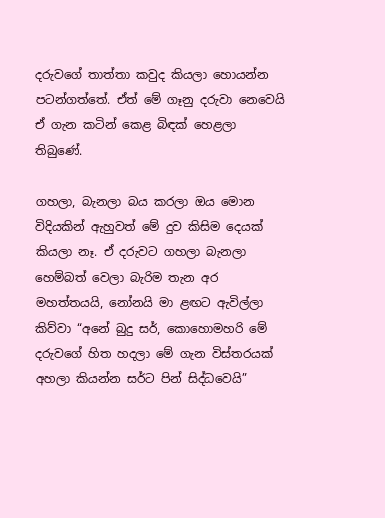දරුවගේ තාත්තා කවුද කියලා හොයන්න පටන්ගත්තේ. ඒත් මේ ගෑනු දරුවා නෙවෙයි ඒ ගැන කටින් කෙළ බිඳක් හෙළලා තිබුණේ.

ගහලා, බැනලා බය කරලා ඔය මොන විදියකින් ඇහුවත් මේ දුව කිසිම දෙයක් කියලා නෑ. ඒ දරුවට ගහලා බැනලා හෙම්බත් වෙලා බැරිම තැන අර මහත්තයයි, නෝනයි මා ළඟට ඇවිල්ලා කිව්වා “අනේ බුදු සර්, කොහොමහරි මේ දරුවගේ හිත හදලා මේ ගැන විස්තරයක් අහලා කියන්න සර්ට පින් සිද්ධවෙයි”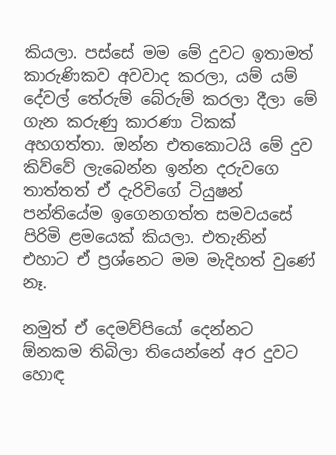කියලා. පස්සේ මම මේ දුවට ඉතාමත් කාරුණිකව අවවාද කරලා, යම් යම් දේවල් ‍‍තේරුම් බේරුම් කරලා දීලා මේ ගැන කරුණු කාරණා ටිකක් අහගත්තා. ඔන්න එතකොටයි මේ දුව කිව්වේ ලැබෙන්න ඉන්න දරුවගෙ තාත්තත් ඒ දැරිවිගේ ටියුෂන් පන්තියේම ඉගෙනගත්ත සමවයසේ පිරිමි ළමයෙක් කියලා. එතැනින් එහාට ඒ ප්‍රශ්නෙට මම මැදිහත් වුණේ නෑ.

නමුත් ඒ දෙමව්පියෝ දෙන්නට ඕනකම තිබිලා තියෙන්නේ අර දුවට හොඳ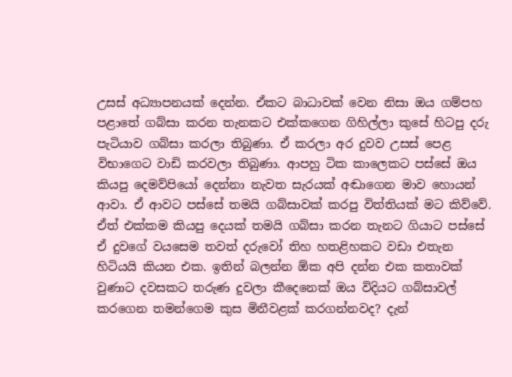උසස් අධ්‍යාපනයක් දෙන්න. ඒකට බාධාවක් වෙන නිසා ඔය ගම්පහ පළාතේ ගබ්සා කරන තැනකට එක්කගෙන ගිහිල්ලා කුසේ හිටපු දරු පැටියාව ගබ්සා කරලා තිබුණා. ඒ කරලා අර දුවව උසස් පෙළ විභාගෙට වාඩි කරවලා තිබුණා. ආපහු ටික කාලෙකට පස්සේ ඔය කියපු දෙමව්පියෝ දෙන්නා නැවත සැරයක් අඬාගෙන මාව හොයන් ආවා. ඒ ආවට පස්සේ තමයි ගබ්සාවක් කරපු විත්තියක් මට කිව්වේ. ඒත් එක්කම කියපු දෙයක් තමයි ගබ්සා කරන තැනට ගියාට පස්සේ ඒ දුවගේ වයසෙම තවත් දරුවෝ තිහ හතළිහකට වඩා එතැන හිටියයි කියන එක. ඉතින් බලන්න ඕක අපි දන්න එක කතාවක් වුණාට දවසකට තරුණ දුවලා කීදෙනෙක් ඔය විදියට ගබ්සාවල් කරගෙන තමන්ගෙම කුස මිනීවළක් කරගන්නවද? දැන්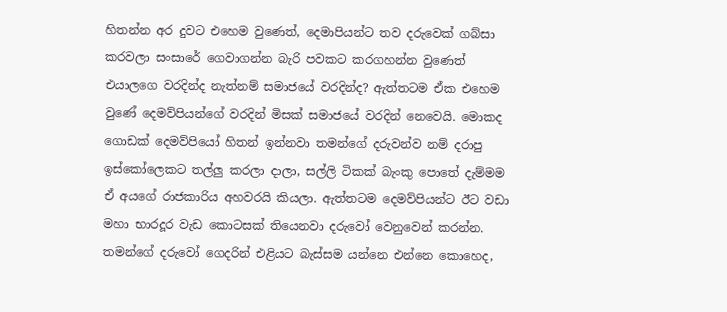හිතන්න අර දුවට එහෙම වුණෙත්, දෙමාපියන්ට තව දරුවෙක් ගබ්සා කරවලා සංසාරේ ගෙවාගන්න බැරි පවකට කරගහන්න වුණෙත් එයාලගෙ වරදින්ද නැත්නම් සමාජයේ වරදින්ද? ඇත්තටම ඒක එහෙම වුණේ දෙමව්පියන්ගේ වරදින් මිසක් සමාජයේ වරදින් නෙවෙයි. මොකද ගොඩක් දෙමව්පියෝ හිතන් ඉන්නවා තමන්ගේ දරුවන්ව නම් දරාපු ඉස්කෝලෙකට තල්ලු කරලා දාලා, සල්ලි ටිකක් බැංකු පොතේ දැම්මම ඒ අයගේ රාජකාරිය අහවරයි කියලා. ඇත්තටම දෙමව්පියන්ට ඊට වඩා මහා භාරදූර වැඩ කොටසක් තියෙනවා දරුවෝ වෙනුවෙන් කරන්න. තමන්ගේ දරුවෝ ගෙදරින් එළියට බැස්සම යන්නෙ එන්නෙ කොහෙද,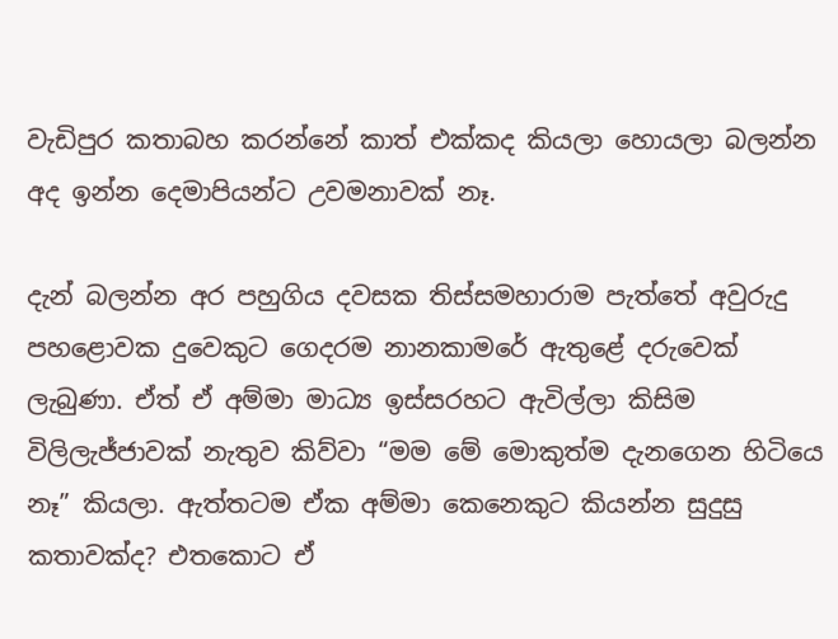වැඩිපුර කතාබහ කරන්නේ කාත් එක්කද කියලා හොයලා බලන්න අද ඉන්න දෙමාපියන්ට උවමනාවක් නෑ.

දැන් බලන්න අර පහුගිය දවසක තිස්සමහාරාම පැත්තේ අවුරුදු පහළොවක දුවෙකුට ගෙදරම නානකාමරේ ඇතුළේ දරුවෙක් ලැබුණා. ඒත් ඒ අම්මා මාධ්‍ය ඉස්සරහට ඇවිල්ලා කිසිම විලිලැජ්ජාවක් නැතුව කිව්වා “මම මේ මොකුත්ම දැනගෙන හිටියෙ නෑ” කියලා. ඇත්තටම ඒක අම්මා කෙනෙකුට කියන්න සුදුසු කතාවක්ද? එතකොට ඒ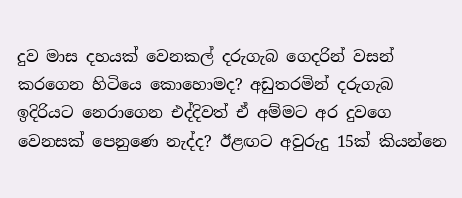දුව මාස දහයක් වෙනකල් දරුගැබ ගෙදරින් වසන් කරගෙන හිටියෙ කොහොමද? අඩුතරමින් දරුගැබ ඉදිරියට නෙරාගෙන එද්දිවත් ඒ අම්මට අර දුවගෙ වෙනසක් පෙනුණෙ නැද්ද? ඊළඟට අවුරුදු 15ක් කියන්නෙ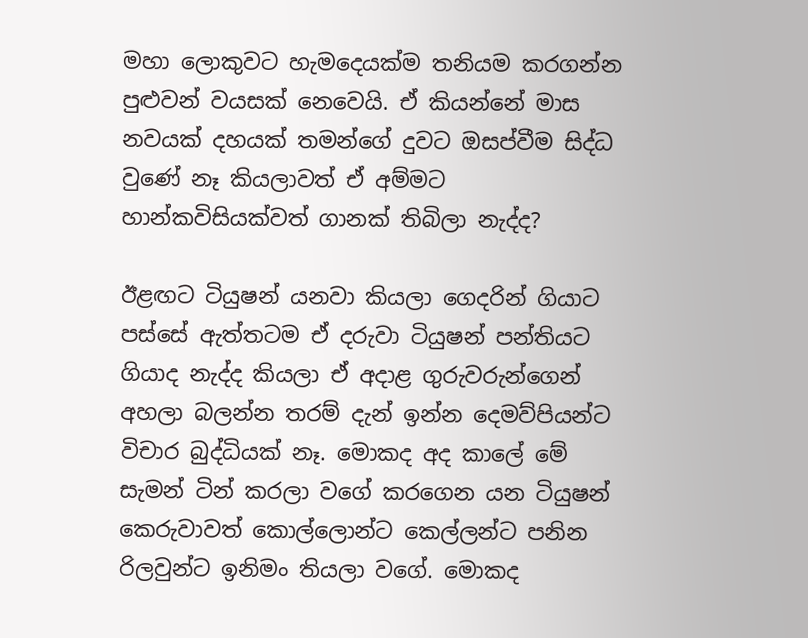මහා ලොකුවට හැමදෙයක්ම තනියම කරගන්න පුළුවන් වයසක් නෙවෙයි. ඒ කියන්නේ මාස නවයක් දහයක් තමන්ගේ දුවට ඔසප්වීම සිද්ධ වුණේ නෑ කියලාවත් ඒ අම්මට හාන්කවිසියක්වත් ගානක් තිබිලා නැද්ද?

ඊළඟට ටියුෂන් යනවා කියලා ගෙදරින් ගියාට පස්සේ ඇත්තටම ඒ දරුවා ටියුෂන් පන්තියට ගියාද නැද්ද කියලා ඒ අදාළ ගුරුවරුන්ගෙන් අහලා බලන්න තරම් දැන් ඉන්න දෙමව්පියන්ට විචාර බුද්ධියක් නෑ. මොකද අද කාලේ මේ සැමන් ටින් කරලා වගේ කරගෙන යන ටියුෂන් කෙරුවාවත් කොල්ලොන්ට කෙල්ලන්ට පනින රිලවුන්ට ඉනිමං තියලා වගේ. මොකද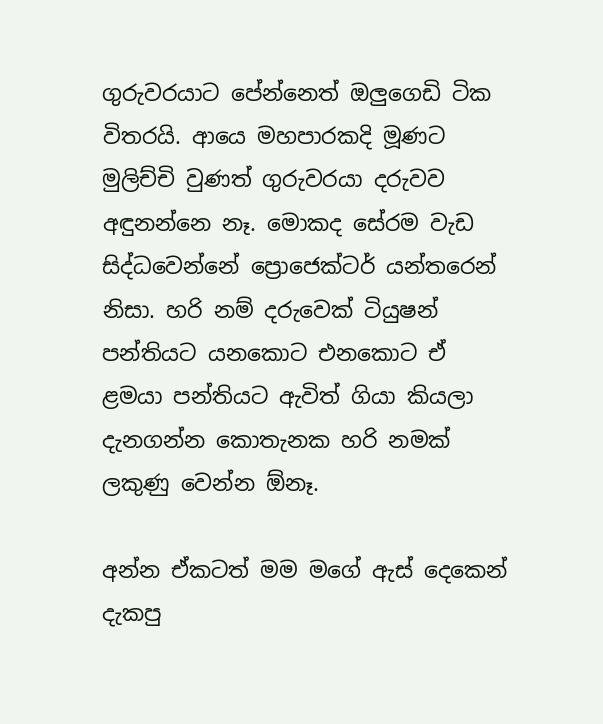ගුරුවරයාට පේන්නෙත් ඔලුගෙඩි ටික විතරයි. ආයෙ මහපාරකදි මූණට මුලිච්චි වුණත් ගුරුවරයා දරුවව අඳුනන්නෙ නෑ. මොකද සේරම වැඩ සිද්ධවෙන්නේ ප්‍රොජෙක්ටර් යන්තරෙන් නිසා. හරි නම් දරුවෙක් ටියුෂන් පන්තියට යනකොට එනකොට ඒ ළමයා පන්තියට ඇවිත් ගියා කියලා දැනගන්න කොතැනක හරි නමක් ලකුණු වෙන්න ඕනෑ.

අන්න ඒකටත් මම මගේ ඇස් දෙකෙන් දැකපු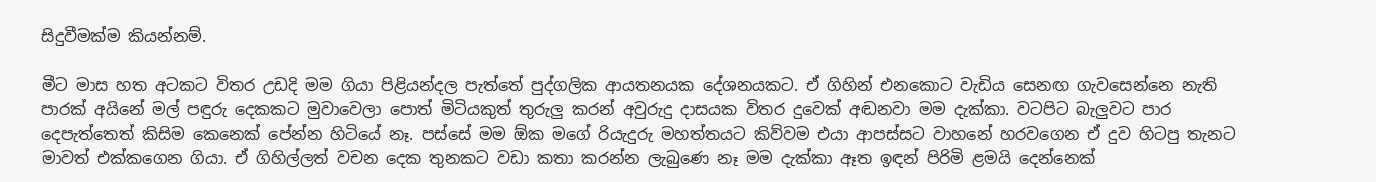සිදුවීමක්ම කියන්නම්.

මීට මාස හත අටකට විතර උඩදි මම ගියා පිළියන්දල පැත්තේ පුද්ගලික ආයතනයක දේශනයකට. ඒ ගිහින් එනකොට වැඩිය සෙනඟ ගැවසෙන්නෙ නැති පාරක් අයිනේ මල් පඳුරු දෙකකට මුවාවෙලා පොත් මිටියකුත් තුරුලු කරන් අවුරුදු දාසයක විතර දුවෙක් අඬනවා මම දැක්කා. වටපිට බැලුවට පාර දෙපැත්තෙත් කිසිම කෙනෙක් පේන්න හිටියේ නෑ. පස්සේ මම ඕක මගේ රියැදුරු මහත්තයට කිව්වම එයා ආපස්සට වාහනේ හරවගෙන ඒ දුව හිටපු තැනට මාවත් එක්කගෙන ගියා. ඒ ගිහිල්ලත් වචන දෙක තුනකට වඩා කතා කරන්න ලැබුණෙ නෑ මම දැක්කා ඈත ඉඳන් පිරිමි ළමයි දෙන්නෙක්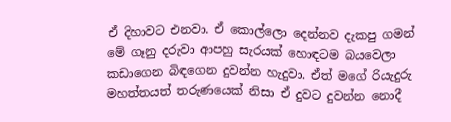ඒ දිහාවට එනවා. ඒ කොල්ලො දෙන්නව දැකපු ගමන් මේ ගෑනු දරුවා ආපහු සැරයක් හොඳටම බයවෙලා කඩාගෙන බිඳගෙන දුවන්න හැදුවා. ඒත් මගේ රියැදුරු මහත්තයත් තරුණයෙක් නිසා ඒ දුවට දුවන්න නොදී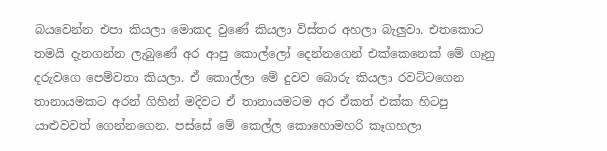බයවෙන්න එපා කියලා මොකද වුණේ කියලා විස්තර අහලා බැලුවා. එතකොට තමයි දැනගන්න ලැබුණේ අර ආපු කොල්ලෝ දෙන්නගෙන් එක්කෙනෙක් මේ ගෑනු දරුවගෙ පෙම්වතා කියලා. ඒ කොල්ලා මේ දුවව බොරු කියලා රවට්ටගෙන තානායමකට අරන් ගිහින් මදිවට ඒ තානායමටම අර ඒකත් එක්ක හිටපු යාළුවවත් ගෙන්නගෙන. පස්සේ මේ කෙල්ල කොහොමහරි කෑගහලා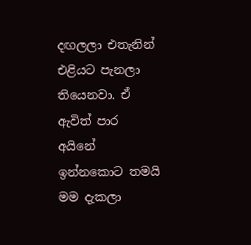දඟලලා එතැනින් එළියට පැනලා තියෙනවා. ඒ ඇවිත් පාර අයිනේ ඉන්නකොට තමයි මම දැකලා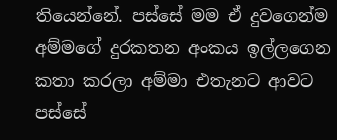තියෙන්නේ. පස්සේ මම ඒ දුවගෙන්ම අම්මගේ දුරකතන අංකය ඉල්ලගෙන කතා කරලා අම්මා එතැනට ආවට පස්සේ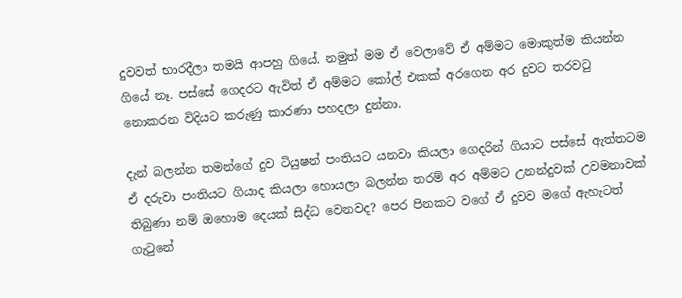දුවවත් භාරදීලා තමයි ආපහු ගියේ. නමුත් මම ඒ වෙලාවේ ඒ අම්මට මොකුත්ම කියන්න ගියේ නෑ. පස්සේ ගෙදරට ඇවිත් ඒ අම්මට කෝල් එකක් අරගෙන අර දුවට තරවටු නොකරන විදියට කරුණු කාරණා පහදලා දුන්නා.

දැන් බලන්න තමන්ගේ දුව ටියුෂන් පංතියට යනවා කියලා ගෙදරින් ගියාට පස්සේ ඇත්තටම ඒ දරුවා පංතියට ගියාද කියලා හොයලා බලන්න තරම් අර අම්මට උනන්දුවක් උවමනාවක් තිබුණා නම් ඔහොම දෙයක් සිද්ධ වෙනවද? පෙර පිනකට වගේ ඒ දුවව මගේ ඇහැටත් ගැටුනේ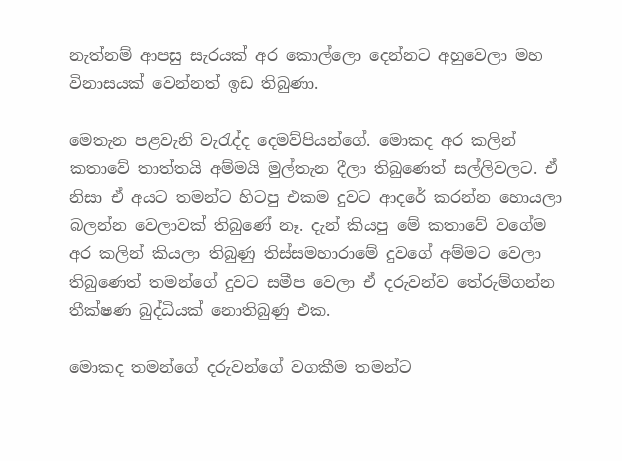නැත්නම් ආපසු සැරයක් අර කොල්ලො දෙන්නට අහුවෙලා මහ විනාසයක් වෙන්නත් ඉඩ තිබුණා.

මෙතැන පළවැනි වැරැද්ද දෙමව්පියන්ගේ. මොකද අර කලින් කතාවේ තාත්තයි අම්මයි මුල්තැන දීලා තිබුණෙත් සල්ලිවලට. ඒ නිසා ඒ අයට තමන්ට හිටපු එකම දුවට ආදරේ කරන්න හොයලා බලන්න වෙලාවක් තිබුණේ නෑ. දැන් කියපු මේ කතාවේ වගේම අර කලින් කියලා තිබුණු තිස්සමහාරාමේ දුවගේ අම්මට වෙලා තිබුණෙත් තමන්ගේ දුවට සමීප වෙලා ඒ දරුවන්ව තේරුම්ගන්න තීක්ෂණ බුද්ධියක් නොතිබුණු එක.

මොකද තමන්ගේ දරුවන්ගේ වගකීම තමන්ට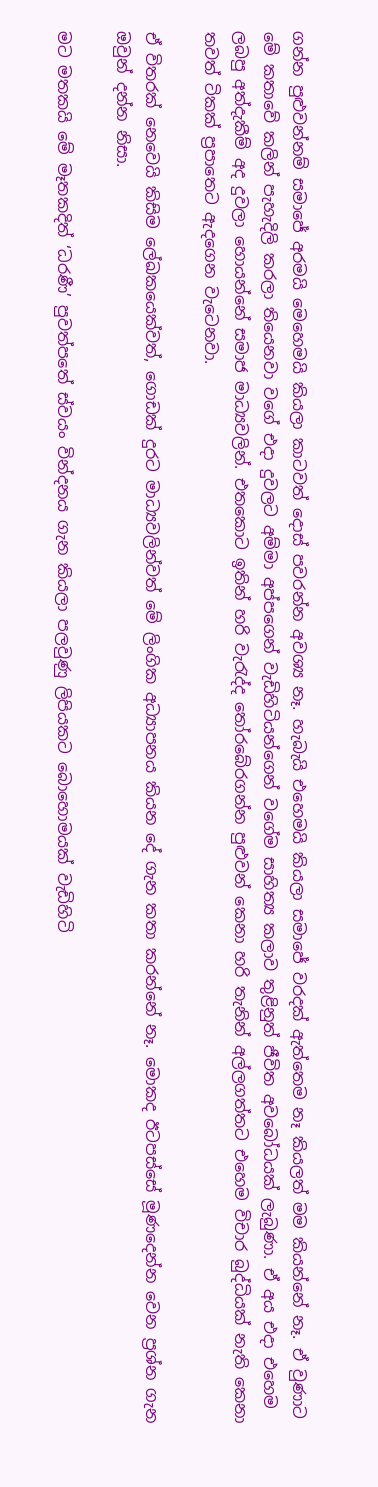ගන්න පුළුවන්නම් සමාජේ අරමයි මෙහෙමයි කියලා කාටවත් දොස් පවරන්න අවශ්‍ය නෑ. හැබැයි එහෙමයි කියලා සමාජේ වරදක් ඇත්තෙම නෑ කියලත් මම කියන්නේ නෑ. ඒ වුණාට මේ කතාවේ කලින් පැහැදිලි කරලා තියෙනවා වගේ එදා දුවලට අම්මා අප්පගෙන් වැඩිහිටියන්ගෙන් වගේම සාහිත්‍ය කලාව තුළිනුත් ජීවිත අවබෝධයක් ලැබුණා. ඒ අය එදා එහෙම ලබපු අත්දැකීම් අද දුවලා හොයන්නේ සමාජ මාධ්‍යවලින්. එතකොට ඉතින් හරි වැරැද්ද තෝරබේරගන්න පුළුවන් කෙනා හරි තැනින් අල්ලගත්තට එහෙම විචාර බුද්ධියක් නැති කෙනා තවත් ටිකක් ප්‍රපාතෙට ඇදගෙන වැටෙනවා.

ඒ විතරක් නෙවෙයි කිසිම ලේඛකයෙක්වත්, ගොඩක් දුරට මාධ්‍යවලින්වත් මේ ලිංගික අධ්‍යාපනය කියන දේ ගැන කතා කරන්නේ නෑ. මොකද ඊටපස්සේ මූණදෙන්න වෙන ප්‍රශ්න ගැන ඔවුන් දන්න නිසා.

මට මතකයි මේ මෑතකදිත් ‘ධරණී’ පුවත්පතේ ස්වයං වින්දනය ගැන කියලා පලවුණු ලිපියකට බොහොමයක් වැඩිහිටි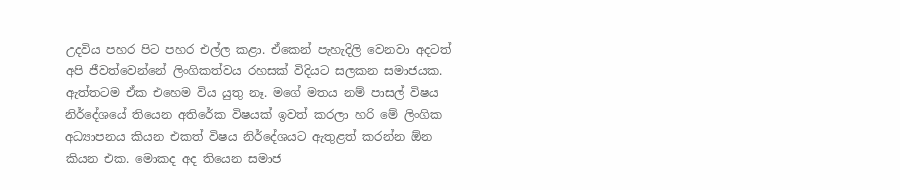උදවිය පහර පිට පහර එල්ල කළා. ඒකෙන් පැහැදිලි වෙනවා අදටත් අපි ජීවත්වෙන්නේ ලිංගිකත්වය රහසක් විදියට සලකන සමාජයක. ඇත්තටම ඒක එහෙම විය යුතු නෑ. මගේ මතය නම් පාසල් විෂය නිර්දේශයේ තියෙන අතිරේක විෂයක් ඉවත් කරලා හරි මේ ලිංගික අධ්‍යාපනය කියන එකත් විෂය නිර්දේශයට ඇතුළත් කරන්න ඕන කියන එක. මොකද අද තියෙන සමාජ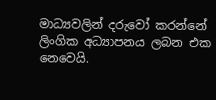මාධ්‍යවලින් දරුවෝ කරන්නේ ලිංගික අධ්‍යාපනය ලබන එක නෙවෙයි.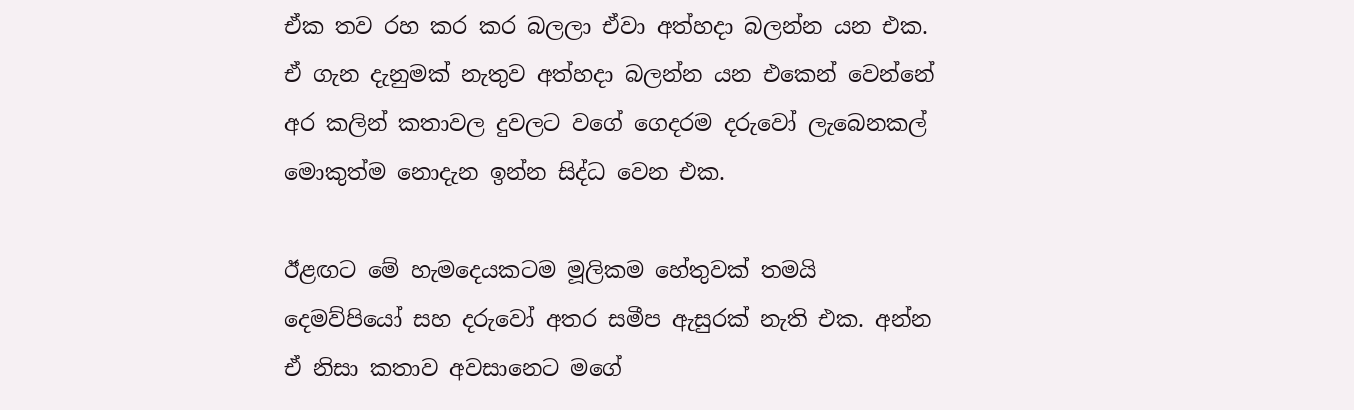ඒක තව රහ කර කර බලලා ඒවා අත්හදා බලන්න යන එක. ඒ ගැන දැනුමක් නැතුව අත්හදා බලන්න යන එකෙන් වෙන්නේ අර කලින් කතාවල දුවලට වගේ ගෙදරම දරුවෝ ලැබෙනකල් මොකුත්ම නොදැන ඉන්න සිද්ධ වෙන එක.

ඊළඟට මේ හැමදෙයකටම මූලිකම හේතුවක් තමයි දෙමව්පියෝ සහ දරුවෝ අතර සමීප ඇසුරක් නැති එක. අන්න ඒ නිසා කතාව අවසානෙට මගේ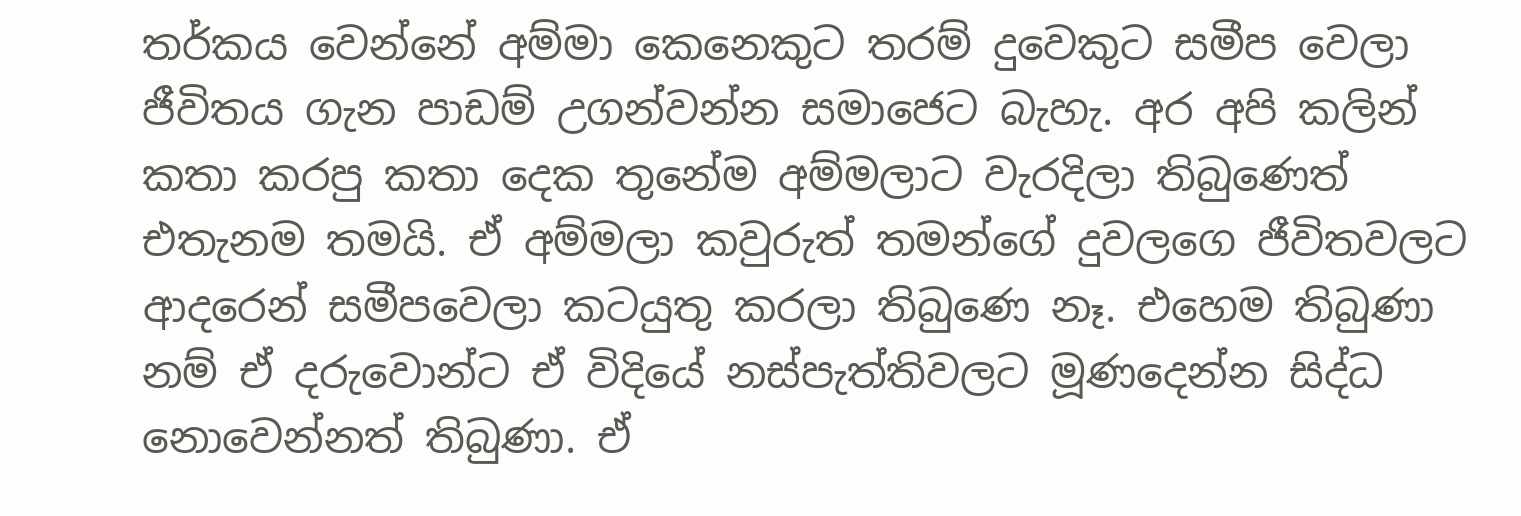තර්කය වෙන්නේ අම්මා කෙනෙකුට තරම් දුවෙකුට සමීප වෙලා ජීවිතය ගැන පාඩම් උගන්වන්න සමාජෙට බැහැ. අර අපි කලින් කතා කරපු කතා දෙක තුනේම අම්මලාට වැරදිලා තිබුණෙත් එතැනම තමයි. ඒ අම්මලා කවුරුත් තමන්ගේ දුවලගෙ ජීවිතවලට ආදරෙන් සමීපවෙලා කටයුතු කරලා තිබුණෙ නෑ. එහෙම තිබුණා නම් ඒ දරුවොන්ට ඒ විදියේ නස්පැත්තිවලට මූණදෙන්න සිද්ධ නොවෙන්නත් තිබුණා. ඒ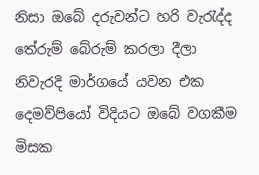නිසා ඔබේ දරුවන්ට හරි වැරැද්ද තේරුම් බේරුම් කරලා දීලා නිවැරදි මාර්ගයේ යවන එක දෙමව්පියෝ විදියට ඔබේ වගකීම මිසක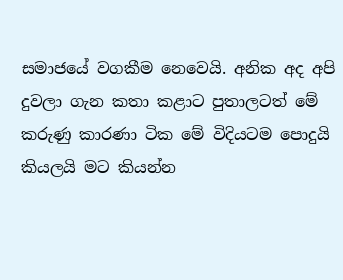සමාජයේ වගකීම නෙවෙයි. අනික අද අපි දුවලා ගැන කතා කළාට පුතාලටත් මේ කරුණු කාරණා ටික මේ විදියටම පොදුයි කියලයි මට කියන්න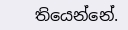තියෙන්නේ.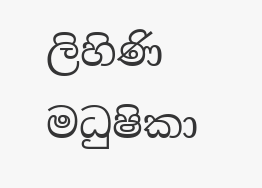ලිහිණි මධුෂිකා